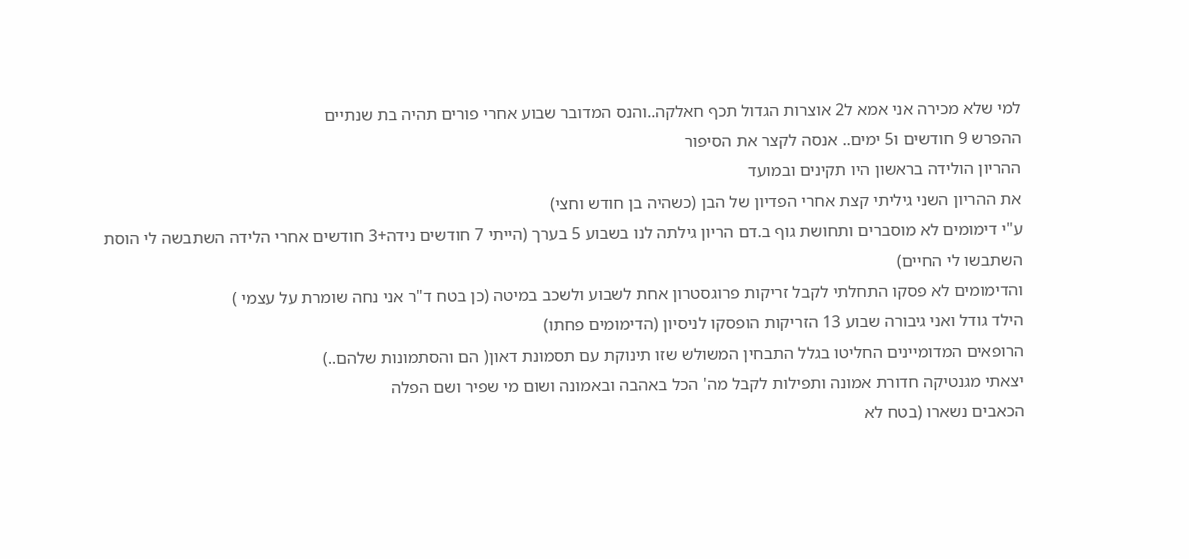למי שלא מכירה אני אמא ל2 אוצרות הגדול תכף חאלקה..והנס המדובר שבוע אחרי פורים תהיה בת שנתיים
ההפרש 9 חודשים ו5 ימים.. אנסה לקצר את הסיפור
ההריון הולידה בראשון היו תקינים ובמועד
את ההריון השני גיליתי קצת אחרי הפדיון של הבן (כשהיה בן חודש וחצי)
ע"י דימומים לא מוסברים ותחושת גוף ב.דם הריון גילתה לנו בשבוע 5 בערך (הייתי 7 חודשים נידה+3 חודשים אחרי הלידה השתבשה לי הוסת השתבשו לי החיים)
והדימומים לא פסקו התחלתי לקבל זריקות פרוגסטרון אחת לשבוע ולשכב במיטה (כן בטח ד"ר אני נחה שומרת על עצמי )
הילד גודל ואני גיבורה שבוע 13 הזריקות הופסקו לניסיון (הדימומים פחתו)
הרופאים המדומיינים החליטו בגלל התבחין המשולש שזו תינוקת עם תסמונת דאון( הם והסתמונות שלהם..)
יצאתי מגנטיקה חדורת אמונה ותפילות לקבל מה' הכל באהבה ובאמונה ושום מי שפיר ושם הפלה
הכאבים נשארו (בטח לא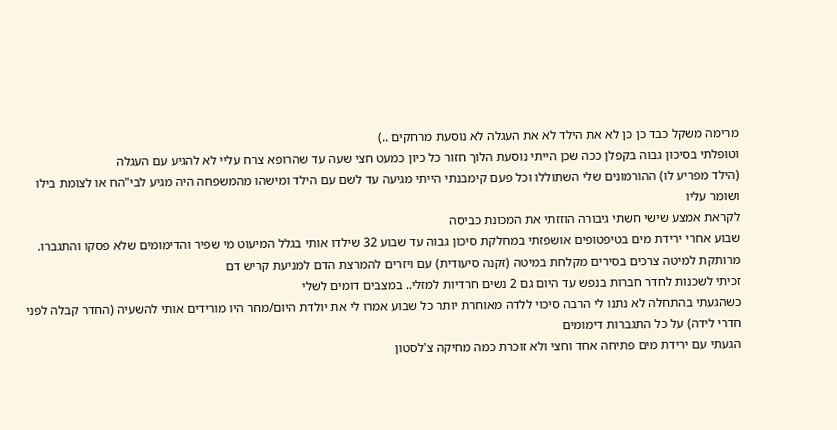מרימה משקל כבד כן כן לא את הילד לא את העגלה לא נוסעת מרחקים ..)
וטופלתי בסיכון גבוה בקפלן ככה שכן הייתי נוסעת הלוך חזור כל כיון כמעט חצי שעה עד שהרופא צרח עליי לא להגיע עם העגלה
(הילד מפריע לו) ההורמונים שלי השתוללו וכל פעם קימבנתי הייתי מגיעה עד לשם עם הילד ומישהו מהמשפחה היה מגיע לבי"הח או לצומת בילו ושומר עליו
לקראת אמצע שישי חשתי גיבורה הוזזתי את המכונת כביסה
שבוע אחרי ירידת מים בטיפטופים אושפזתי במחלקת סיכון גבוה עד שבוע 32 שילדו אותי בגלל המיעוט מי שפיר והדימומים שלא פסקו והתגברו.
מרותקת למיטה צרכים בסירים מקלחת במיטה (זקנה סיעודית) עם ויזרים להמרצת הדם למניעת קריש דם
זכיתי לשכנות לחדר חברות בנפש עד היום גם 2 נשים חרדיות למזלי.. במצבים דומים לשלי
כשהגעתי בהתחלה לא נתנו לי הרבה סיכוי ללדה מאוחרת יותר כל שבוע אמרו לי את יולדת היום/מחר היו מורידים אותי להשעיה (החדר קבלה לפני חדרי לידה) על כל התגברות דימומים
הגעתי עם ירידת מים פתיחה אחד וחצי ולא זוכרת כמה מחיקה צ'לסטון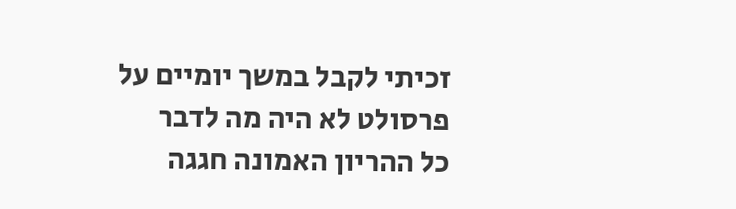זכיתי לקבל במשך יומיים על פרסולט לא היה מה לדבר
כל ההריון האמונה חגגה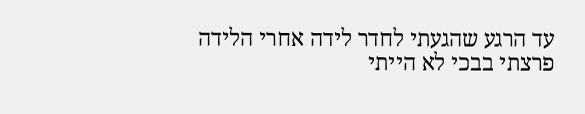עד הרגע שהגעתי לחדר לידה אחרי הלידה פרצתי בבכי לא הייתי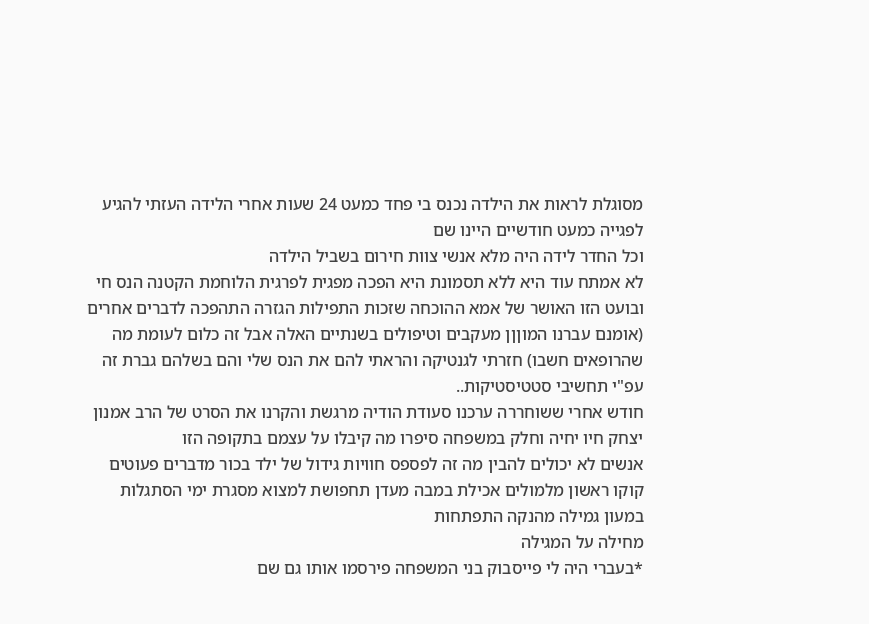מסוגלת לראות את הילדה נכנס בי פחד כמעט 24 שעות אחרי הלידה העזתי להגיע לפגייה כמעט חודשיים היינו שם
וכל החדר לידה היה מלא אנשי צוות חירום בשביל הילדה
לא אמתח עוד היא ללא תסמונת היא הפכה מפגית לפרגית הלוחמת הקטנה הנס חי ובועט הזו האושר של אמא ההוכחה שזכות התפילות הגזרה התהפכה לדברים אחרים (אומנם עברנו המוןןן מעקבים וטיפולים בשנתיים האלה אבל זה כלום לעומת מה שהרופאים חשבו) חזרתי לגנטיקה והראתי להם את הנס שלי והם בשלהם גברת זה עפ"י תחשיבי סטטיסטיקות..
חודש אחרי ששוחררה ערכנו סעודת הודיה מרגשת והקרנו את הסרט של הרב אמנון יצחק חיו יחיה וחלק במשפחה סיפרו מה קיבלו על עצמם בתקופה הזו
אנשים לא יכולים להבין מה זה לפספס חוויות גידול של ילד בכור מדברים פעוטים קוקו ראשון מלמולים אכילת במבה מעדן תחפושת למצוא מסגרת ימי הסתגלות במעון גמילה מהנקה התפתחות
מחילה על המגילה
*בעברי היה לי פייסבוק בני המשפחה פירסמו אותו גם שם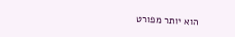הוא יותר מפורט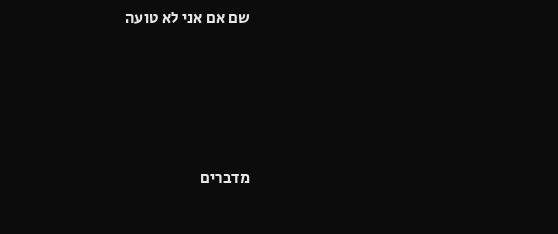שם אם אני לא טועה




מדברים